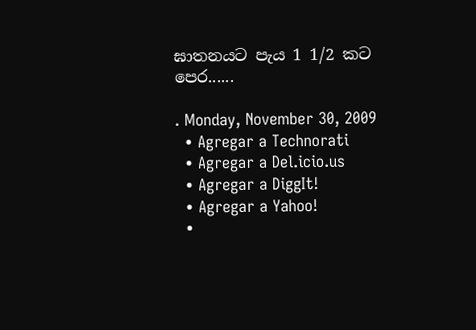ඝාතනයට පැය 1 1/2 කට පෙර......

. Monday, November 30, 2009
  • Agregar a Technorati
  • Agregar a Del.icio.us
  • Agregar a DiggIt!
  • Agregar a Yahoo!
  •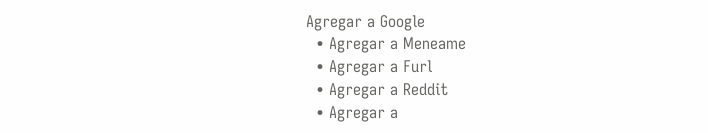Agregar a Google
  • Agregar a Meneame
  • Agregar a Furl
  • Agregar a Reddit
  • Agregar a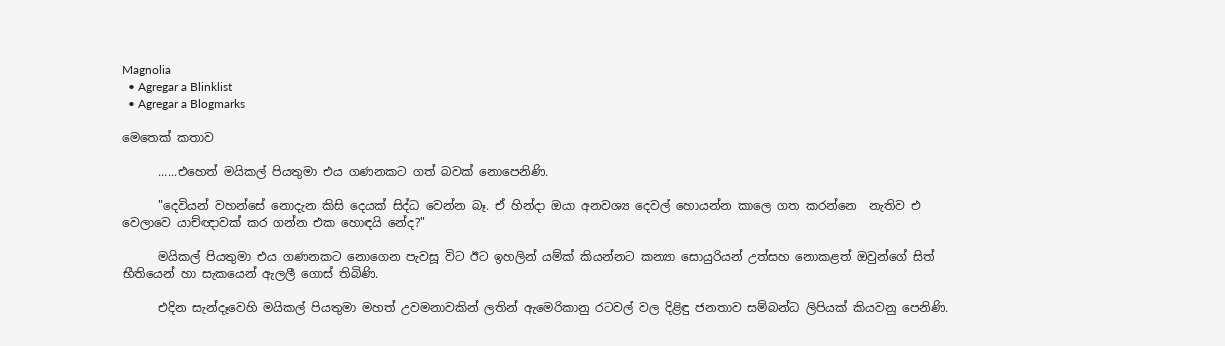Magnolia
  • Agregar a Blinklist
  • Agregar a Blogmarks

මෙතෙක් කතාව

      ......එහෙත් මයිකල් පියතුමා එය ගණනකට ගත් බවක් නොපෙනිණි.

      "දෙවියන් වහන්සේ නොදැන කිසි දෙයක් සිද්ධ වෙන්න බෑ. ඒ හින්දා ඔයා අනවශ්‍ය දෙවල් හොයන්න කාලෙ ගත කරන්නෙ  නැතිව එ වෙලාවෙ යාච්ඥාවක් කර ගන්න එක හොඳයි නේද?"

      මයිකල් පියතුමා එය ගණනකට නොගෙන පැවසූ විට ඊට ඉහලින් යම්ක් කියන්නට කන්‍යා සොයුරියන් උත්සහ නොකළත් ඔවුන්ගේ සිත් භීතියෙන් හා සැකයෙන් ඇලලී ගොස් තිබිණි.

      එදින සැන්දෑවෙහි මයිකල් පියතුමා මහත් උවමනාවකින් ලතින් ඇමෙරිකානු රටවල් වල දිළිඳු ජනතාව සම්බන්ධ ලිපියක් කියවනු පෙනිණි.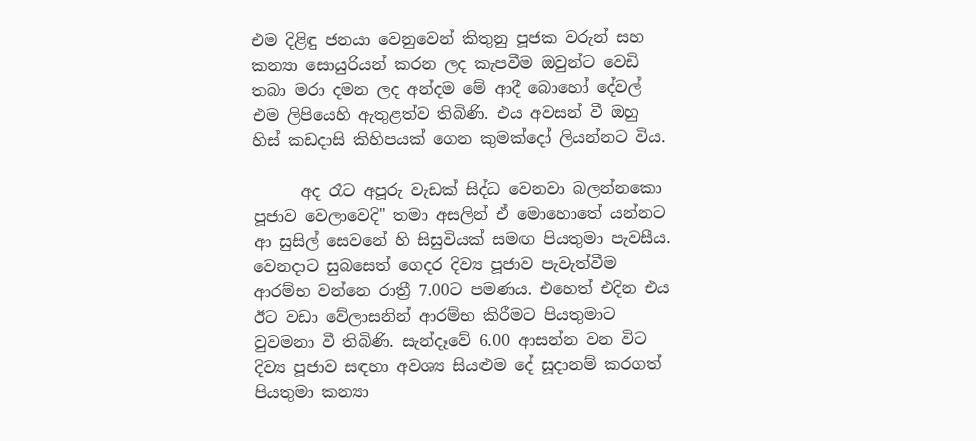එම දිළිඳු ජනයා වෙනුවෙන් කිතුනු පූජක වරුන් සහ කන්‍යා සොයුරියන් කරන ලද කැපවීම ඔවුන්ට වෙඩි තබා මරා දමන ලද අන්දම මේ ආදී බොහෝ දේවල් එම ලිපියෙහි ඇතුළත්ව තිබිණි. එය අවසන් වී ඔහු හිස් කඩදාසි කිහිපයක් ගෙන කුමක්දෝ ලියන්නට විය.

      අද රෑට අපූරු වැඩක් සිද්ධ වෙනවා බලන්නකො පූජාව වෙලාවෙදි" තමා අසලින් ඒ මොහොතේ යන්නට ආ සුසිල් සෙවනේ හි සිසුවියක් සමඟ පියතුමා පැවසීය. වෙනදාට සුබසෙත් ගෙදර දිව්‍ය පූජාව පැවැත්වීම ආරම්භ වන්නෙ රාත්‍රී 7.00ට පමණය. එහෙත් එදින එය ඊට වඩා වේලාසනින් ආරම්භ කිරීමට පියතුමාට වුවමනා වී තිබිණි. සැන්දෑවේ 6.00 ආසන්න වන විට දිව්‍ය පූජාව සඳහා අවශ්‍ය සියළුම දේ සූදානම් කරගත් පියතුමා කන්‍යා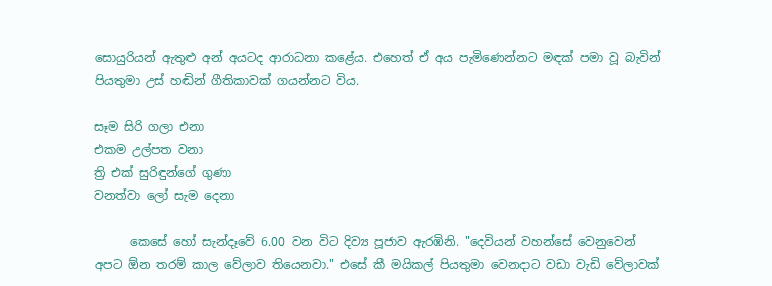සොයුරියන් ඇතුළු අන් අයටද ආරාධනා කළේය. එහෙත් ඒ අය පැමිණෙන්නට මඳක් පමා වූ බැවින් පියතුමා උස් හඬින් ගීතිකාවක් ගයන්නට විය.

සෑම සිරි ගලා එනා
එකම උල්පත වනා
ත්‍රි එක් සුරිඳුන්ගේ ගුණා
වනත්වා ලෝ සැම දෙනා

      කෙසේ හෝ සැන්දෑවේ 6.00 වන විට දිව්‍ය පූජාව ඇරඹිනි. "දෙවියන් වහන්සේ වෙනුවෙන් අපට ඕන තරම් කාල වේලාව තියෙනවා." එසේ කී මයිකල් පියතුමා වෙනදාට වඩා වැඩි වේලාවක්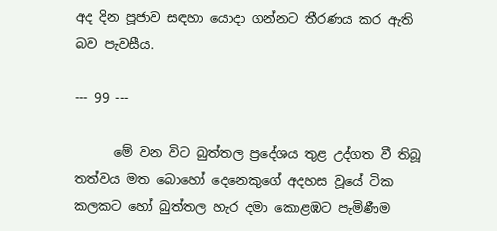අද දින පූජාව සඳහා යොදා ගන්නට තීරණය කර ඇති බව පැවසීය.

--- 99 ---

      මේ වන විට බුත්තල ප්‍රදේශය තුළ උද්ගත වී තිබූ තත්වය මත බොහෝ දෙනෙකුගේ අදහස වූයේ ටික කලකට හෝ බුත්තල හැර දමා කොළඹට පැමිණීම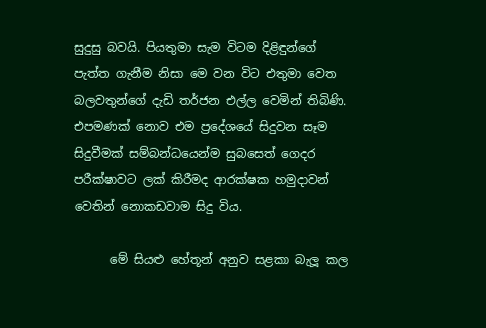සුදුසු බවයි. පියතුමා සැම විටම දිළිඳුන්ගේ පැත්ත ගැනීම නිසා මෙ වන විට එතුමා වෙත බලවතුන්ගේ දැඩි තර්ජන එල්ල වෙමින් තිබිණි. එපමණක් නොව එම ප්‍රදේශයේ සිදුවන සෑම සිදුවීමක් සම්බන්ධයෙන්ම සුබසෙත් ගෙදර පරීක්ෂාවට ලක් කිරීමද ආරක්ෂක හමුදාවන් වෙතින් නොකඩවාම සිදු විය.

      මේ සියළු හේතූන් අනුව සළකා බැලූ කල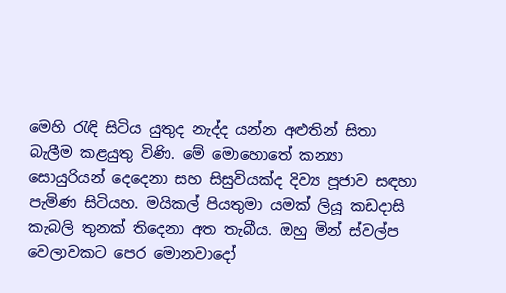මෙහි රැඳි සිටිය යුතුද නැද්ද යන්න අළුතින් සිතා බැලීම කළයුතු විණි. මේ මොහොතේ කන්‍යා සොයුරියන් දෙදෙනා සහ සිසුවියක්ද දිව්‍ය පූජාව සඳහා පැමිණ සිටියහ. මයිකල් පියතුමා යමක් ලියූ කඩදාසි කැබලි තුනක් තිදෙනා අත තැබීය. ඔහු මින් ස්වල්ප වෙලාවකට පෙර මොනවාදෝ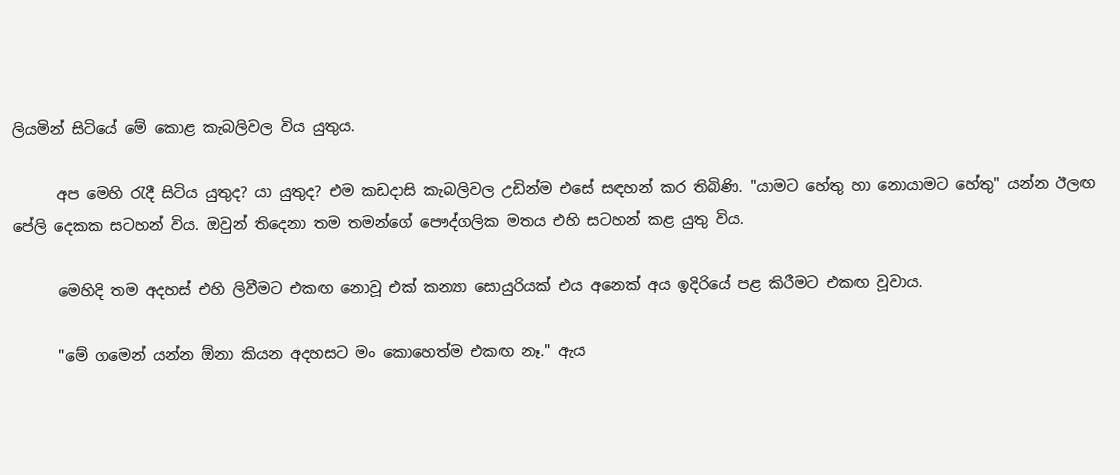ලියමින් සිටියේ මේ කොළ කැබලිවල විය යුතුය.

      අප මෙහි රැදී සිටිය යුතුද? යා යුතුද? එම කඩදාසි කැබලිවල උඩින්ම එසේ සඳහන් කර තිබිණි. "යාමට හේතු හා නොයාමට හේතු" යන්න ඊලඟ පේලි දෙකක සටහන් විය. ඔවුන් තිදෙනා තම තමන්ගේ පෞද්ගලික මතය එහි සටහන් කළ යුතු විය.

      මෙහිදි තම අදහස් එහි ලිවීමට එකඟ නොවූ එක් කන්‍යා සොයුරියක් එය අනෙක් අය ඉදිරියේ පළ කිරීමට එකඟ වූවාය.

      "මේ ගමෙන් යන්න ඕනා කියන අදහසට මං කොහෙත්ම එකඟ නෑ." ඇය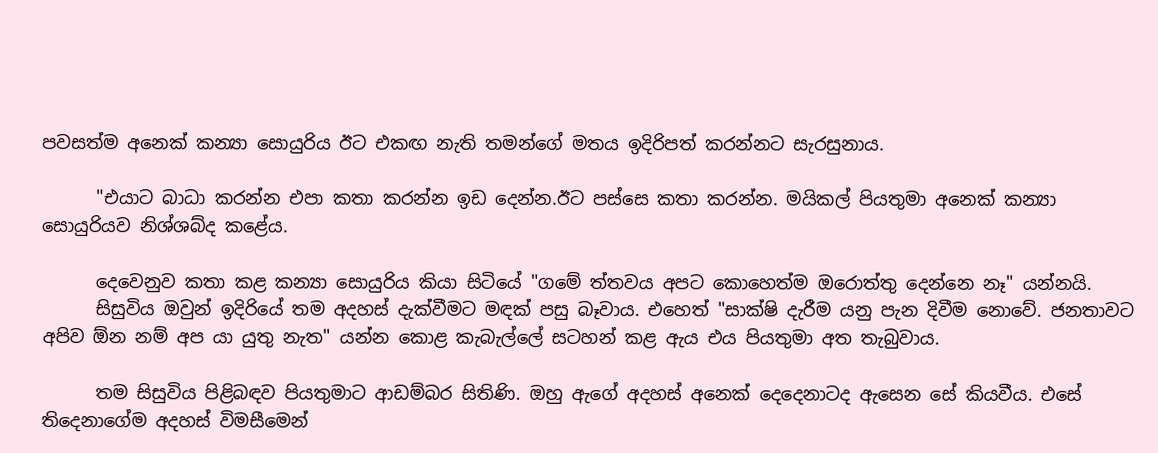පවසත්ම අනෙක් කන්‍යා සොයුරිය ඊට එකඟ නැති තමන්ගේ මතය ඉදිරිපත් කරන්නට සැරසුනාය.

      "එයාට බාධා කරන්න එපා කතා කරන්න ඉඩ දෙන්න.ඊට පස්සෙ කතා කරන්න. මයිකල් පියතුමා අනෙක් කන්‍යා සොයුරියව නිශ්ශබ්ද කළේය.

      දෙවෙනුව කතා කළ කන්‍යා සොයුරිය කියා සිටියේ "ගමේ ත්තවය අපට කොහෙත්ම ඔරොත්තු දෙන්නෙ නෑ" යන්නයි.
      සිසුවිය ඔවුන් ඉදිරියේ තම අදහස් දැක්වීමට මඳක් පසු බෑවාය. එහෙත් "සාක්ෂි දැරීම යනු පැන දිවීම නොවේ. ජනතාවට අපිව ඕන නම් අප යා යුතු නැත" යන්න කොළ කැබැල්ලේ සටහන් කළ ඇය එය පියතුමා අත තැබුවාය.

      තම සිසුවිය පිළිබඳව පියතුමාට ආඩම්බර සිතිණි. ඔහු ඇගේ අදහස් අනෙක් දෙදෙනාටද ඇසෙන සේ කියවීය. එසේ තිදෙනාගේම අදහස් විමසීමෙන්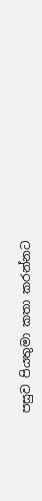පසුව පියතුමා කතා කරන්නට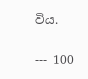විය.

--- 100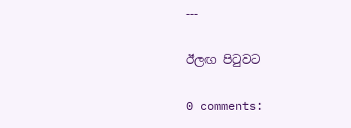---

ඊලඟ පිටුවට

0 comments: